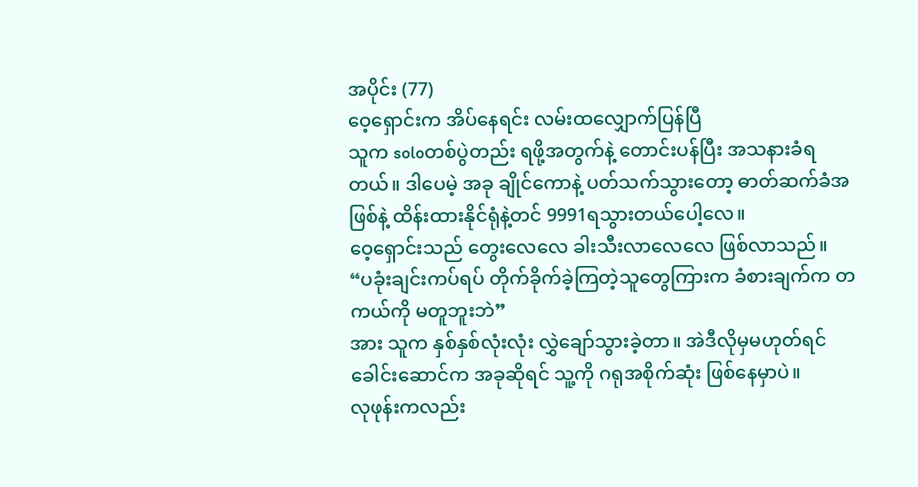အပိုင်း (77)
ဝေ့ရှောင်းက အိပ်နေရင်း လမ်းထလျှောက်ပြန်ပြီ
သူက soloတစ်ပွဲတည်း ရဖို့အတွက်နဲ့ တောင်းပန်ပြီး အသနားခံရတယ်။ ဒါပေမဲ့ အခု ချိုင်ကောနဲ့ ပတ်သက်သွားတော့ ဓာတ်ဆက်ခံအဖြစ်နဲ့ ထိန်းထားနိုင်ရုံနဲ့တင် 9991ရသွားတယ်ပေါ့လေ။
ဝေ့ရှောင်းသည် တွေးလေလေ ခါးသီးလာလေလေ ဖြစ်လာသည်။
“ပခုံးချင်းကပ်ရပ် တိုက်ခိုက်ခဲ့ကြတဲ့သူတွေကြားက ခံစားချက်က တကယ်ကို မတူဘူးဘဲ”
အား သူက နှစ်နှစ်လုံးလုံး လွှဲချော်သွားခဲ့တာ။ အဲဒီလိုမှမဟုတ်ရင် ခေါင်းဆောင်က အခုဆိုရင် သူ့ကို ဂရုအစိုက်ဆုံး ဖြစ်နေမှာပဲ။
လုဖုန်းကလည်း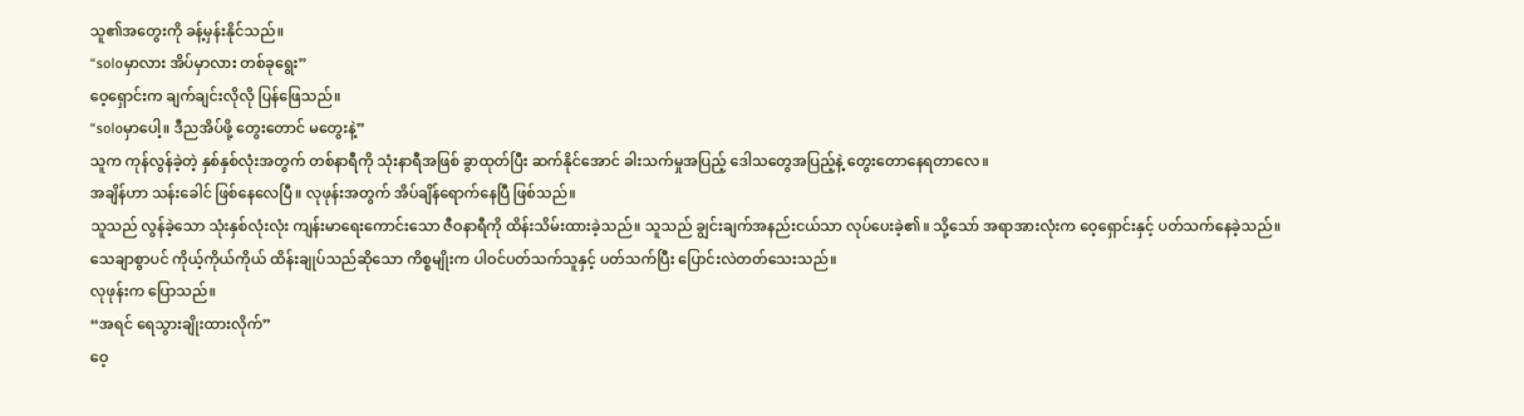သူ၏အတွေးကို ခန့်မှန်းနိုင်သည်။
“soloမှာလား အိပ်မှာလား တစ်ခုရွေး”
ဝေ့ရှောင်းက ချက်ချင်းလိုလို ပြန်ဖြေသည်။
“soloမှာပေါ့။ ဒီညအိပ်ဖို့ တွေးတောင် မတွေးနဲ့”
သူက ကုန်လွန်ခဲ့တဲ့ နှစ်နှစ်လုံးအတွက် တစ်နာရီကို သုံးနာရီအဖြစ် ခွာထုတ်ပြီး ဆက်နိုင်အောင် ခါးသက်မှုအပြည့် ဒေါသတွေအပြည့်နဲ့ တွေးတောနေရတာလေ။
အချိန်ဟာ သန်းခေါင် ဖြစ်နေလေပြီ။ လုဖုန်းအတွက် အိပ်ချိန်ရောက်နေပြီ ဖြစ်သည်။
သူသည် လွန်ခဲ့သော သုံးနှစ်လုံးလုံး ကျန်းမာရေးကောင်းသော ဇီဝနာရီကို ထိန်းသိမ်းထားခဲ့သည်။ သူသည် ချွင်းချက်အနည်းငယ်သာ လုပ်ပေးခဲ့၏။ သို့သော် အရာအားလုံးက ဝေ့ရှောင်းနှင့် ပတ်သက်နေခဲ့သည်။
သေချာစွာပင် ကိုယ့်ကိုယ်ကိုယ် ထိန်းချုပ်သည်ဆိုသော ကိစ္စမျိုးက ပါဝင်ပတ်သက်သူနှင့် ပတ်သက်ပြီး ပြောင်းလဲတတ်သေးသည်။
လုဖုန်းက ပြောသည်။
“အရင် ရေသွားချိုးထားလိုက်”
ဝေ့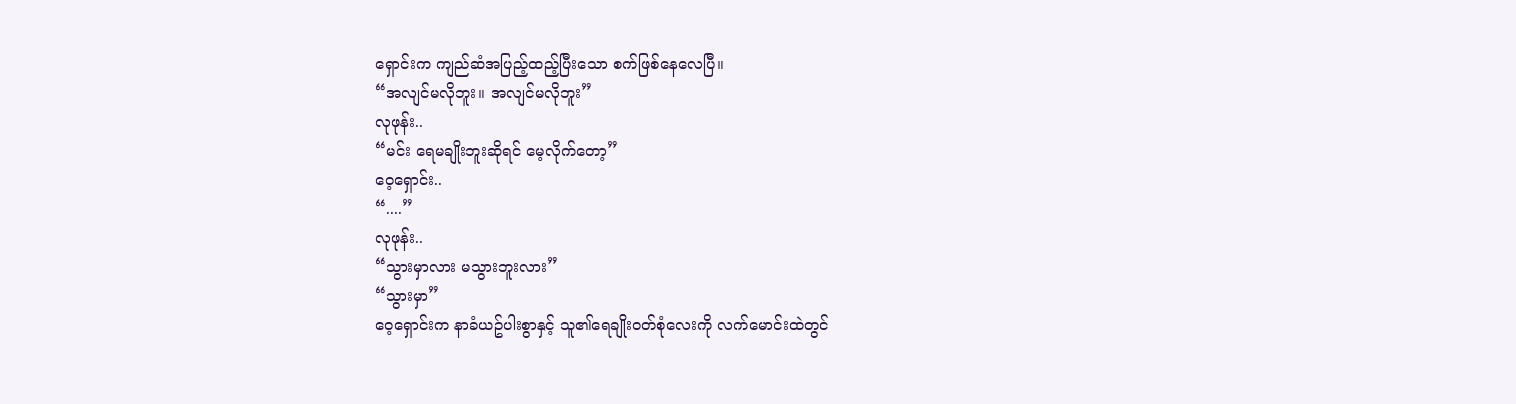ရှောင်းက ကျည်ဆံအပြည့်ထည့်ပြီးသော စက်ဖြစ်နေလေပြီ။
“အလျင်မလိုဘူး။ အလျင်မလိုဘူး”
လုဖုန်း..
“မင်း ရေမချိုးဘူးဆိုရင် မေ့လိုက်တော့”
ဝေ့ရှောင်း..
“....”
လုဖုန်း..
“သွားမှာလား မသွားဘူးလား”
“သွားမှာ”
ဝေ့ရှောင်းက နာခံယဥ်ပါးစွာနှင့် သူ၏ရေချိုးဝတ်စုံလေးကို လက်မောင်းထဲတွင်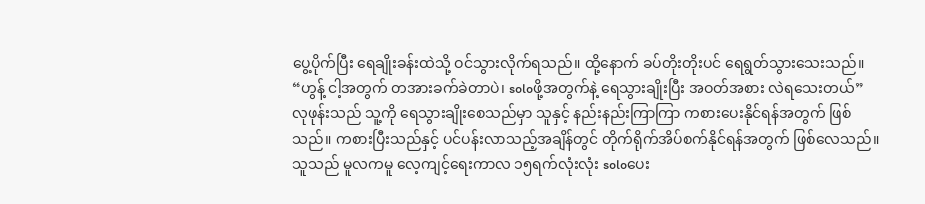ပွေ့ပိုက်ပြီး ရေချိုးခန်းထဲသို့ ဝင်သွားလိုက်ရသည်။ ထို့နောက် ခပ်တိုးတိုးပင် ရေရွတ်သွားသေးသည်။
“ဟွန့် ငါ့အတွက် တအားခက်ခဲတာပဲ၊ soloဖို့အတွက်နဲ့ ရေသွားချိုးပြီး အဝတ်အစား လဲရသေးတယ်”
လုဖုန်းသည် သူ့ကို ရေသွားချိုးစေသည်မှာ သူနှင့် နည်းနည်းကြာကြာ ကစားပေးနိုင်ရန်အတွက် ဖြစ်သည်။ ကစားပြီးသည်နှင့် ပင်ပန်းလာသည့်အချိန်တွင် တိုက်ရိုက်အိပ်စက်နိုင်ရန်အတွက် ဖြစ်လေသည်။
သူသည် မူလကမူ လေ့ကျင့်ရေးကာလ ၁၅ရက်လုံးလုံး soloပေး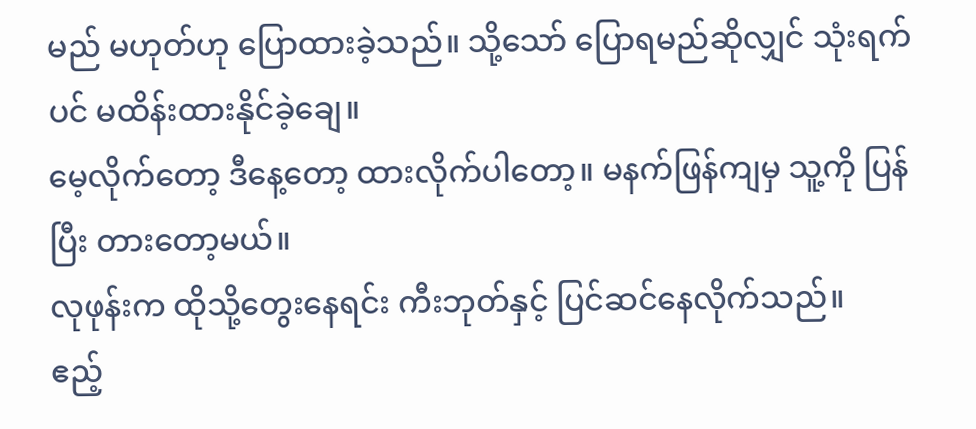မည် မဟုတ်ဟု ပြောထားခဲ့သည်။ သို့သော် ပြောရမည်ဆိုလျှင် သုံးရက်ပင် မထိန်းထားနိုင်ခဲ့ချေ။
မေ့လိုက်တော့ ဒီနေ့တော့ ထားလိုက်ပါတော့။ မနက်ဖြန်ကျမှ သူ့ကို ပြန်ပြီး တားတော့မယ်။
လုဖုန်းက ထိုသို့တွေးနေရင်း ကီးဘုတ်နှင့် ပြင်ဆင်နေလိုက်သည်။
ဧည့်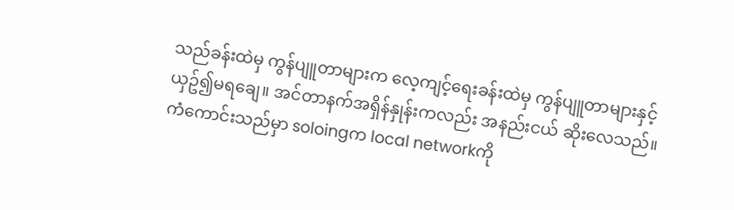သည်ခန်းထဲမှ ကွန်ပျူတာများက လေ့ကျင့်ရေးခန်းထဲမှ ကွန်ပျူတာများနှင့် ယှဥ်၍မရချေ။ အင်တာနက်အရှိန်နှုန်းကလည်း အနည်းငယ် ဆိုးလေသည်။
ကံကောင်းသည်မှာ soloingက local networkကို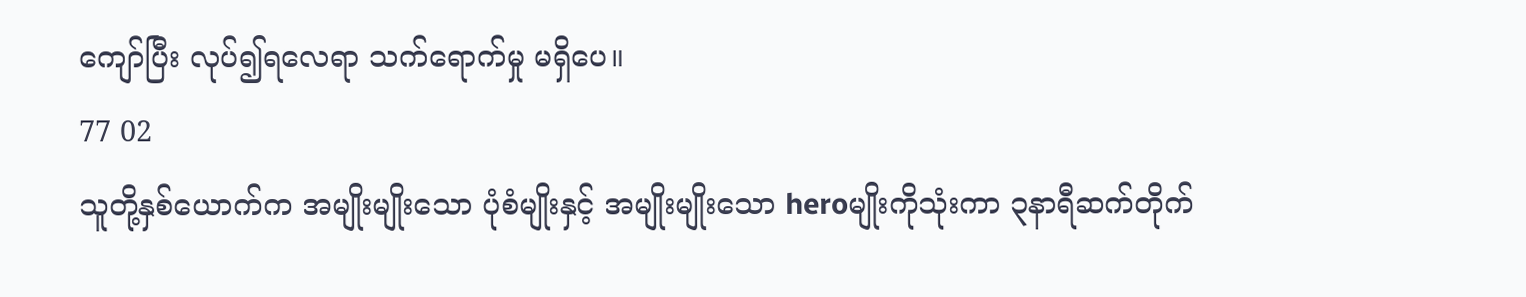ကျော်ပြီး လုပ်၍ရလေရာ သက်ရောက်မှု မရှိပေ။
77 02
သူတို့နှစ်ယောက်က အမျိုးမျိုးသော ပုံစံမျိုးနှင့် အမျိုးမျိုးသော heroမျိုးကိုသုံးကာ ၃နာရီဆက်တိုက်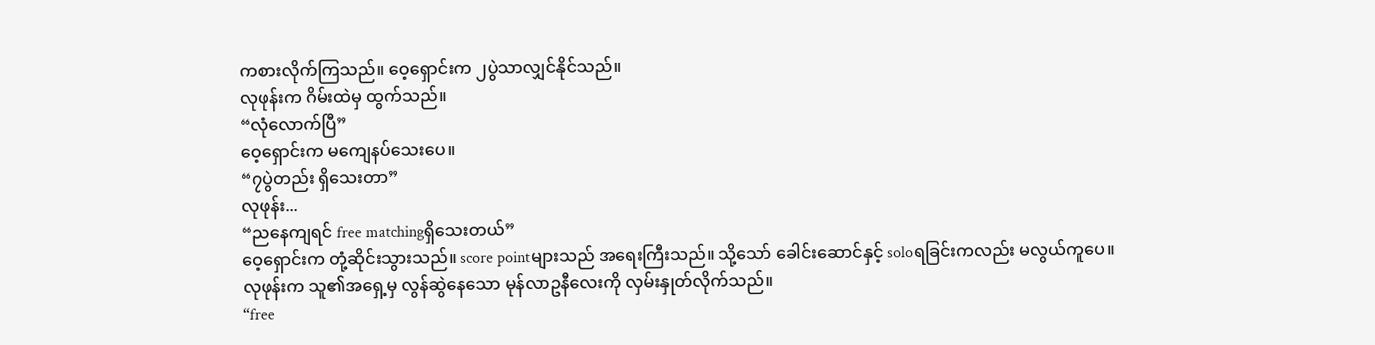ကစားလိုက်ကြသည်။ ဝေ့ရှောင်းက ၂ပွဲသာလျှင်နိုင်သည်။
လုဖုန်းက ဂိမ်းထဲမှ ထွက်သည်။
“လုံလောက်ပြီ”
ဝေ့ရှောင်းက မကျေနပ်သေးပေ။
“၇ပွဲတည်း ရှိသေးတာ”
လုဖုန်း...
“ညနေကျရင် free matchingရှိသေးတယ်”
ဝေ့ရှောင်းက တုံ့ဆိုင်းသွားသည်။ score pointများသည် အရေးကြီးသည်။ သို့သော် ခေါင်းဆောင်နှင့် soloရခြင်းကလည်း မလွယ်ကူပေ။
လုဖုန်းက သူ၏အရှေ့မှ လွန်ဆွဲနေသော မုန်လာဥနီလေးကို လှမ်းနှုတ်လိုက်သည်။
“free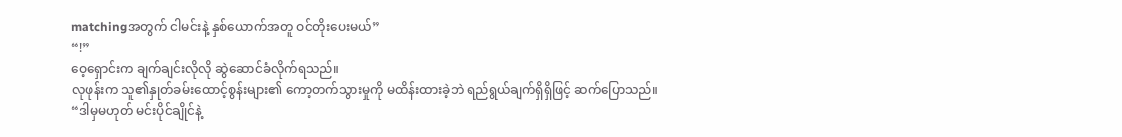matchingအတွက် ငါမင်းနဲ့ နှစ်ယောက်အတူ ဝင်တိုးပေးမယ်”
“!”
ဝေ့ရှောင်းက ချက်ချင်းလိုလို ဆွဲဆောင်ခံလိုက်ရသည်။
လုဖုန်းက သူ၏နှုတ်ခမ်းထောင့်စွန်းများ၏ ကော့တက်သွားမှုကို မထိန်းထားခဲ့ဘဲ ရည်ရွယ်ချက်ရှိရှိဖြင့် ဆက်ပြောသည်။
“ဒါမှမဟုတ် မင်းပိုင်ချိုင်နဲ့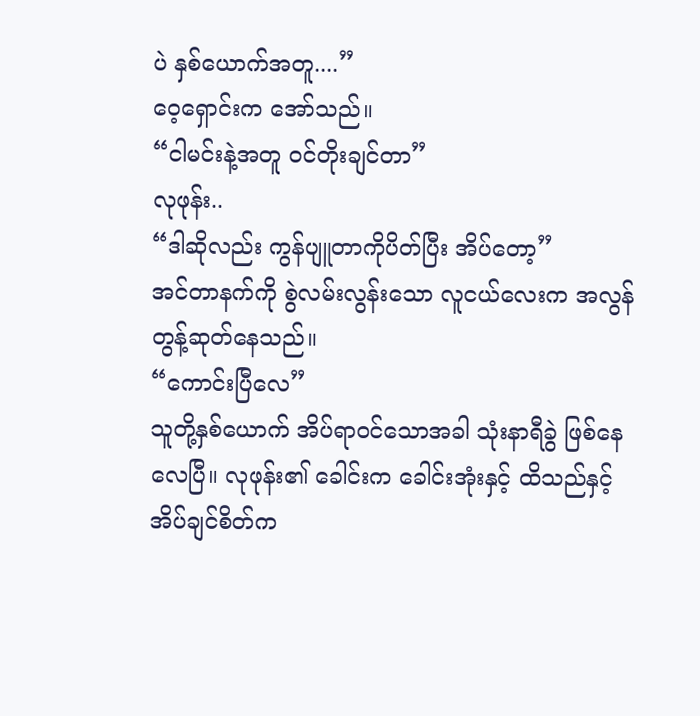ပဲ နှစ်ယောက်အတူ....”
ဝေ့ရှောင်းက အော်သည်။
“ငါမင်းနဲ့အတူ ဝင်တိုးချင်တာ”
လုဖုန်း..
“ဒါဆိုလည်း ကွန်ပျူတာကိုပိတ်ပြီး အိပ်တော့”
အင်တာနက်ကို စွဲလမ်းလွန်းသော လူငယ်လေးက အလွန်တွန့်ဆုတ်နေသည်။
“ကောင်းပြီလေ”
သူတို့နှစ်ယောက် အိပ်ရာဝင်သောအခါ သုံးနာရီခွဲ ဖြစ်နေလေပြီ။ လုဖုန်း၏ ခေါင်းက ခေါင်းအုံးနှင့် ထိသည်နှင့် အိပ်ချင်စိတ်က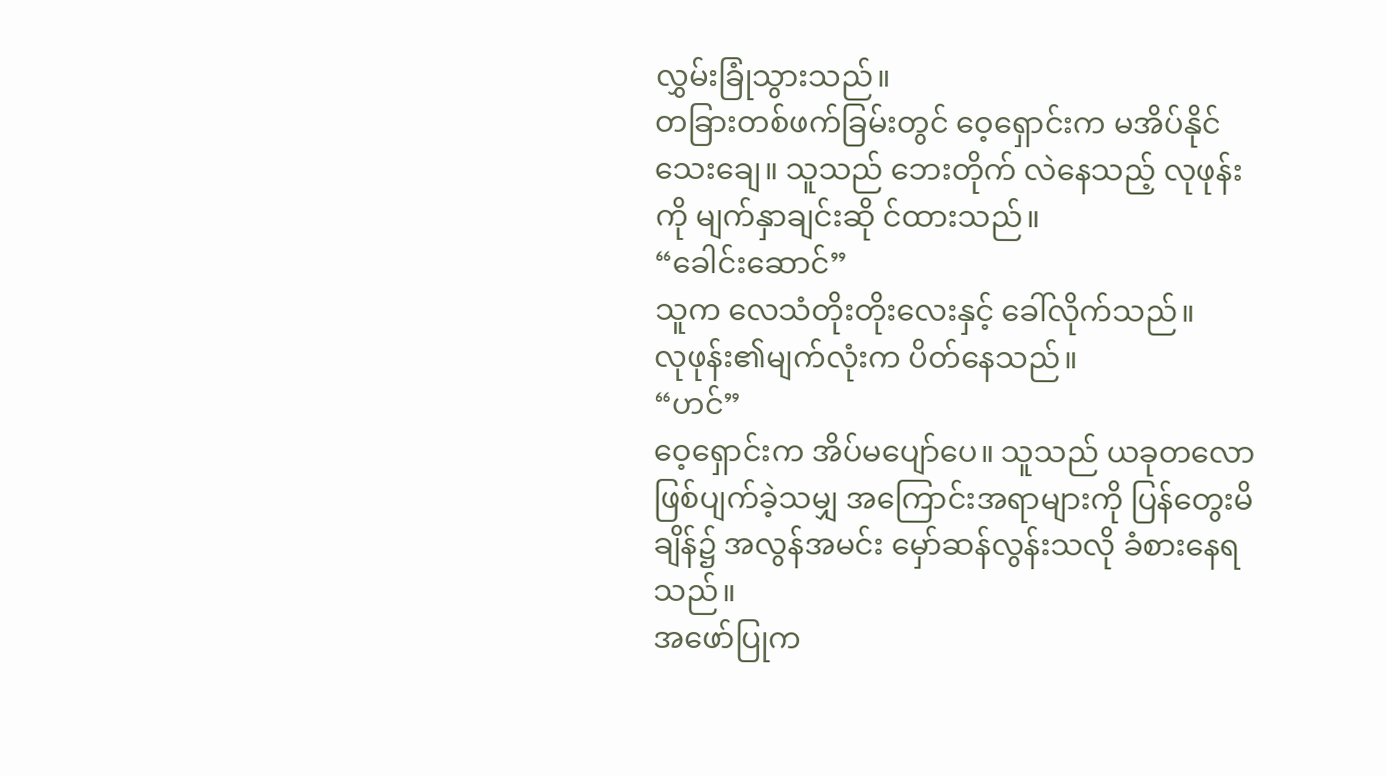လွှမ်းခြုံသွားသည်။
တခြားတစ်ဖက်ခြမ်းတွင် ဝေ့ရှောင်းက မအိပ်နိုင်သေးချေ။ သူသည် ဘေးတိုက် လဲနေသည့် လုဖုန်းကို မျက်နှာချင်းဆို င်ထားသည်။
“ခေါင်းဆောင်”
သူက လေသံတိုးတိုးလေးနှင့် ခေါ်လိုက်သည်။
လုဖုန်း၏မျက်လုံးက ပိတ်နေသည်။
“ဟင်”
ဝေ့ရှောင်းက အိပ်မပျော်ပေ။ သူသည် ယခုတလော ဖြစ်ပျက်ခဲ့သမျှ အကြောင်းအရာများကို ပြန်တွေးမိချိန်၌ အလွန်အမင်း မှော်ဆန်လွန်းသလို ခံစားနေရသည်။
အဖော်ပြုက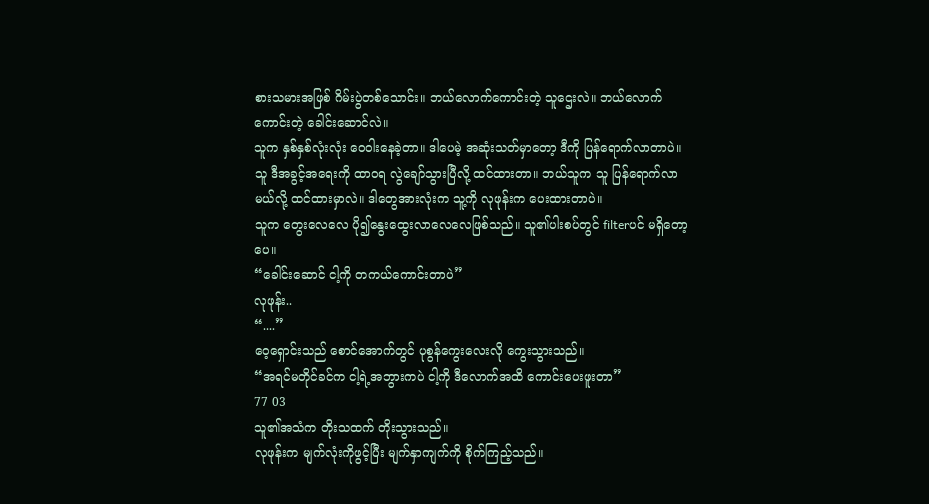စားသမားအဖြစ် ဂိမ်းပွဲတစ်သောင်း။ ဘယ်လောက်ကောင်းတဲ့ သူဌေးလဲ။ ဘယ်လောက်ကောင်းတဲ့ ခေါင်းဆောင်လဲ။
သူက နှစ်နှစ်လုံးလုံး ဝေဝါးနေခဲ့တာ။ ဒါပေမဲ့ အဆုံးသတ်မှာတော့ ဒီကို ပြန်ရောက်လာတာပဲ။
သူ ဒီအခွင့်အရေးကို ထာဝရ လွဲချော်သွားပြီလို့ ထင်ထားတာ။ ဘယ်သူက သူ ပြန်ရောက်လာမယ်လို့ ထင်ထားမှာလဲ။ ဒါတွေအားလုံးက သူ့ကို လုဖုန်းက ပေးထားတာပဲ။
သူက တွေးလေလေ ပို၍နွေးထွေးလာလေလေဖြစ်သည်။ သူ၏ပါးစပ်တွင် filterပင် မရှိတော့ပေ။
“ခေါင်းဆောင် ငါ့ကို တကယ်ကောင်းတာပဲ”
လုဖုန်း..
“....”
ဝေ့ရှောင်းသည် စောင်အောက်တွင် ပုစွန်ကွေးလေးလို ကွေးသွားသည်။
“အရင်မတိုင်ခင်က ငါ့ရဲ့အဘွားကပဲ ငါ့ကို ဒီလောက်အထိ ကောင်းပေးဖူးတာ”
77 03
သူ၏အသံက တိုးသထက် တိုးသွားသည်။
လုဖုန်းက မျက်လုံးကိုဖွင့်ပြီး မျက်နှာကျက်ကို စိုက်ကြည့်သည်။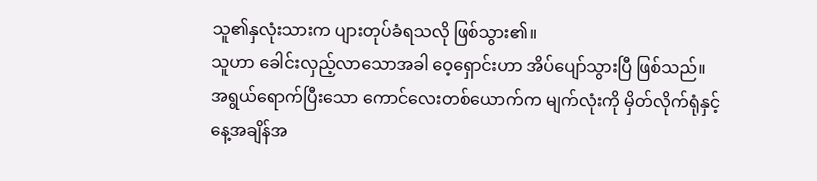သူ၏နှလုံးသားက ပျားတုပ်ခံရသလို ဖြစ်သွား၏။
သူဟာ ခေါင်းလှည့်လာသောအခါ ဝေ့ရှောင်းဟာ အိပ်ပျော်သွားပြီ ဖြစ်သည်။
အရွယ်ရောက်ပြီးသော ကောင်လေးတစ်ယောက်က မျက်လုံးကို မှိတ်လိုက်ရုံနှင့် နေ့အချိန်အ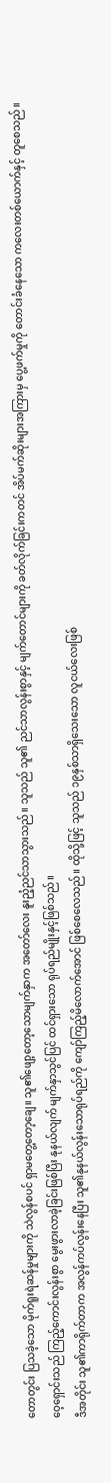တောတွင်း ပြသခဲ့သော မိုက်ရူးရဲဆန်မှုများကို သဲလွန်စပင် ရှာမတွေ့တော့ချေ။ သူ၏ဖျော့တော့သောမျက်နှာက အတော်လေး နူးညံ့ညင်သာသွားသည်။ သူသည် သူ၏ ညင်သာလွန်းစွာနှင့် မျက်တောင်များကို ခတ်လိုက်ခြင်းကတင် အိပ်မက်ဆိုးများအကြားမှ ပွေ့ဖက်မှုကို တောင်းခံနေသော ကလေးတစ်ယောက်နှင့် တူစေသည်။
ဝေ့ရှောင်းသည် ကြည့်ကောင်းလွန်းစွာ မွေးဖွားလာခဲ့ခြင်းဖြစ်ပြီး နုနယ်လျက် မျက်နှာသွင်ပြင် ထင်ရှားသော ရုပ်ရည်မျိုးနှင့်ဖြစ်သည်။
ဒီအတိုင်း သူ၏ကာရိုက်တာက အလွန်ကပ်လွန်းနေပြီး သူ၏နုနယ်လွန်းသောရုပ်ရည်ကို ကျော်ကြည့်မိလောက်အောင် ဖြစ်စေလေသည်။ ထိုသို့ဖြင့် သူသည် ၁၉နှစ်သာရှိသေးသော လူငယ်လေးဖြစ်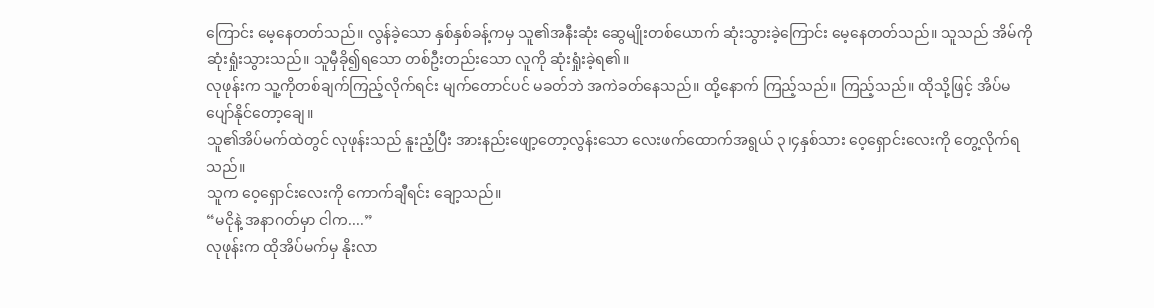ကြောင်း မေ့နေတတ်သည်။ လွန်ခဲ့သော နှစ်နှစ်ခန့်ကမှ သူ၏အနီးဆုံး ဆွေမျိုးတစ်ယောက် ဆုံးသွားခဲ့ကြောင်း မေ့နေတတ်သည်။ သူသည် အိမ်ကို ဆုံးရှုံးသွားသည်။ သူမှီခို၍ရသော တစ်ဦးတည်းသော လူကို ဆုံးရှုံးခဲ့ရ၏။
လုဖုန်းက သူ့ကိုတစ်ချက်ကြည့်လိုက်ရင်း မျက်တောင်ပင် မခတ်ဘဲ အကဲခတ်နေသည်။ ထို့နောက် ကြည့်သည်။ ကြည့်သည်။ ထိုသို့ဖြင့် အိပ်မပျော်နိုင်တော့ချေ။
သူ၏အိပ်မက်ထဲတွင် လုဖုန်းသည် နူးညံ့ပြီး အားနည်းဖျော့တော့လွန်းသော လေးဖက်ထောက်အရွယ် ၃၊၄နှစ်သား ဝေ့ရှောင်းလေးကို တွေ့လိုက်ရသည်။
သူက ဝေ့ရှောင်းလေးကို ကောက်ချီရင်း ချော့သည်။
“မငိုနဲ့ အနာဂတ်မှာ ငါက....”
လုဖုန်းက ထိုအိပ်မက်မှ နိုးလာ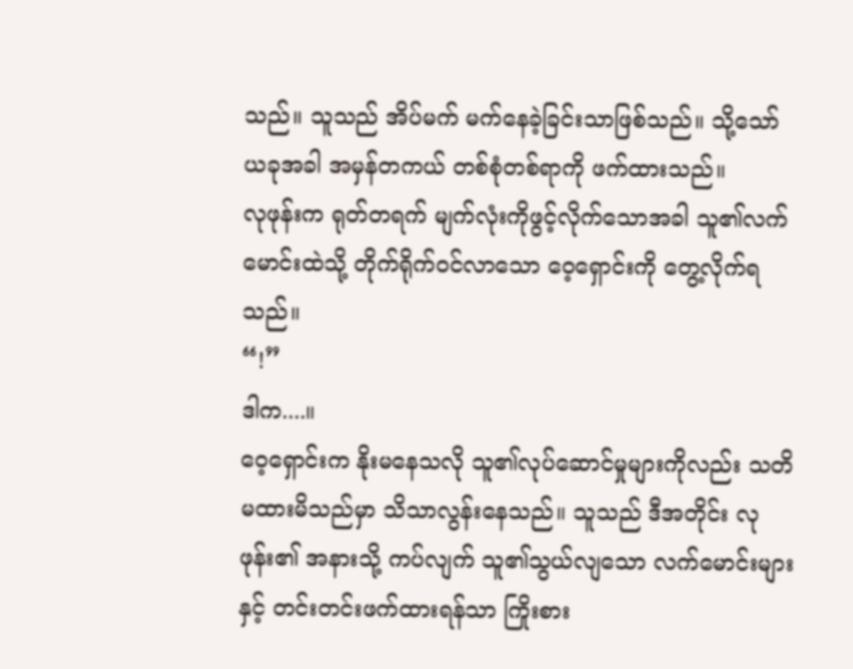သည်။ သူသည် အိပ်မက် မက်နေခဲ့ခြင်းသာဖြစ်သည်။ သို့သော် ယခုအခါ အမှန်တကယ် တစ်စုံတစ်ရာကို ဖက်ထားသည်။
လုဖုန်းက ရုတ်တရက် မျက်လုံးကိုဖွင့်လိုက်သောအခါ သူ၏လက်မောင်းထဲသို့ တိုက်ရိုက်ဝင်လာသော ဝေ့ရှောင်းကို တွေ့လိုက်ရသည်။
“!”
ဒါက....။
ဝေ့ရှောင်းက နိုးမနေသလို သူ၏လုပ်ဆောင်မှုများကိုလည်း သတိမထားမိသည်မှာ သိသာလွန်းနေသည်။ သူသည် ဒီအတိုင်း လုဖုန်း၏ အနားသို့ ကပ်လျက် သူ၏သွယ်လျသော လက်မောင်းများနှင့် တင်းတင်းဖက်ထားရန်သာ ကြိုးစား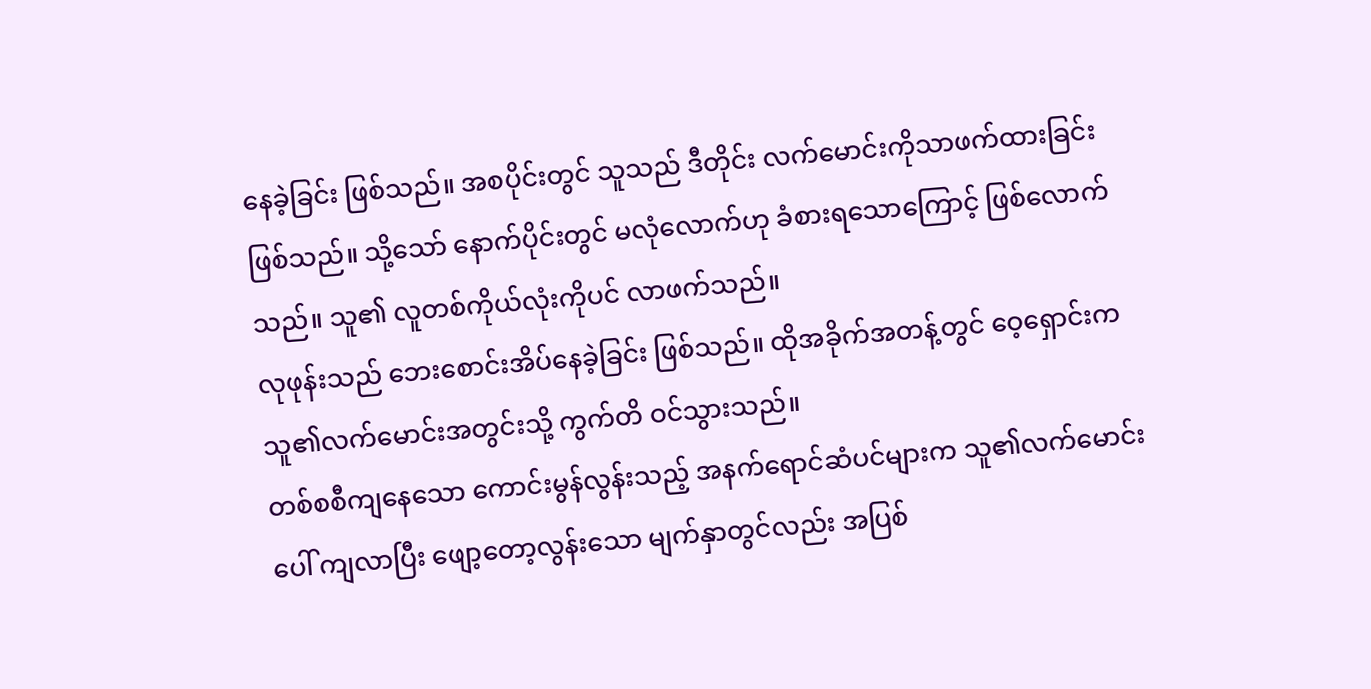နေခဲ့ခြင်း ဖြစ်သည်။ အစပိုင်းတွင် သူသည် ဒီတိုင်း လက်မောင်းကိုသာဖက်ထားခြင်းဖြစ်သည်။ သို့သော် နောက်ပိုင်းတွင် မလုံလောက်ဟု ခံစားရသောကြောင့် ဖြစ်လောက်သည်။ သူ၏ လူတစ်ကိုယ်လုံးကိုပင် လာဖက်သည်။
လုဖုန်းသည် ဘေးစောင်းအိပ်နေခဲ့ခြင်း ဖြစ်သည်။ ထိုအခိုက်အတန့်တွင် ဝေ့ရှောင်းက သူ၏လက်မောင်းအတွင်းသို့ ကွက်တိ ဝင်သွားသည်။
တစ်စစီကျနေသော ကောင်းမွန်လွန်းသည့် အနက်ရောင်ဆံပင်များက သူ၏လက်မောင်းပေါ် ကျလာပြီး ဖျော့တော့လွန်းသော မျက်နှာတွင်လည်း အပြစ်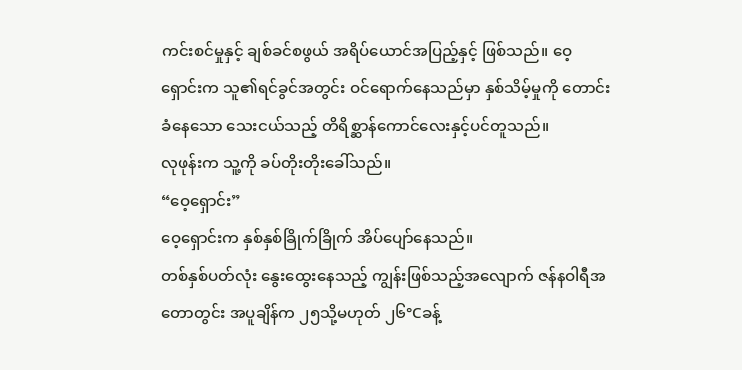ကင်းစင်မှုနှင့် ချစ်ခင်စဖွယ် အရိပ်ယောင်အပြည့်နှင့် ဖြစ်သည်။ ဝေ့ရှောင်းက သူ၏ရင်ခွင်အတွင်း ဝင်ရောက်နေသည်မှာ နှစ်သိမ့်မှုကို တောင်းခံနေသော သေးငယ်သည့် တိရိစ္ဆာန်ကောင်လေးနှင့်ပင်တူသည်။
လုဖုန်းက သူ့ကို ခပ်တိုးတိုးခေါ်သည်။
“ဝေ့ရှောင်း”
ဝေ့ရှောင်းက နှစ်နှစ်ခြိုက်ခြိုက် အိပ်ပျော်နေသည်။
တစ်နှစ်ပတ်လုံး နွေးထွေးနေသည့် ကျွန်းဖြစ်သည့်အလျောက် ဇန်နဝါရီအတောတွင်း အပူချိန်က ၂၅သို့မဟုတ် ၂၆°Cခန့်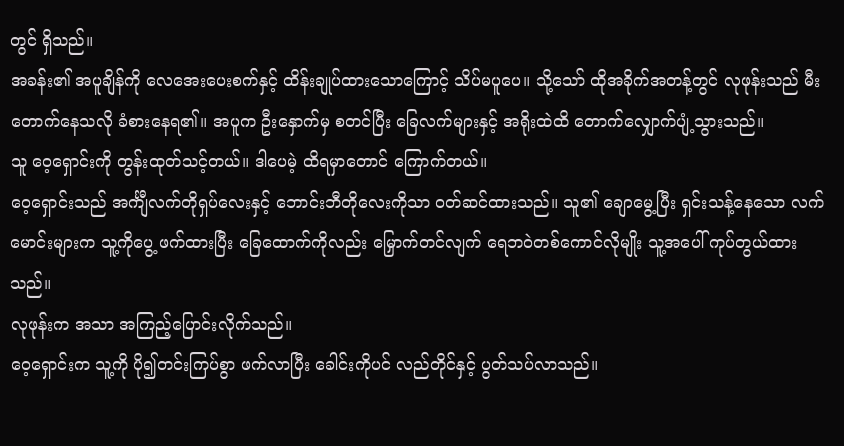တွင် ရှိသည်။
အခန်း၏ အပူချိန်ကို လေအေးပေးစက်နှင့် ထိန်းချုပ်ထားသောကြောင့် သိပ်မပူပေ။ သို့သော် ထိုအခိုက်အတန့်တွင် လုဖုန်းသည် မီးတောက်နေသလို ခံစားနေရ၏။ အပူက ဦးနှောက်မှ စတင်ပြီး ခြေလက်များနှင့် အရိုးထဲထိ တောက်လျှောက်ပျံ့သွားသည်။
သူ ဝေ့ရှောင်းကို တွန်းထုတ်သင့်တယ်။ ဒါပေမဲ့ ထိရမှာတောင် ကြောက်တယ်။
ဝေ့ရှောင်းသည် အင်္ကျီလက်တိုရှပ်လေးနှင့် ဘောင်းဘီတိုလေးကိုသာ ဝတ်ဆင်ထားသည်။ သူ၏ ချောမွေ့ပြီး ရှင်းသန့်နေသော လက်မောင်းများက သူ့ကိုပွေ့ ဖက်ထားပြီး ခြေထောက်ကိုလည်း မြှောက်တင်လျက် ရေဘဝဲတစ်ကောင်လိုမျိုး သူ့အပေါ် ကုပ်တွယ်ထားသည်။
လုဖုန်းက အသာ အကြည့်ပြောင်းလိုက်သည်။
ဝေ့ရှောင်းက သူ့ကို ပို၍တင်းကြပ်စွာ ဖက်လာပြီး ခေါင်းကိုပင် လည်တိုင်နှင့် ပွတ်သပ်လာသည်။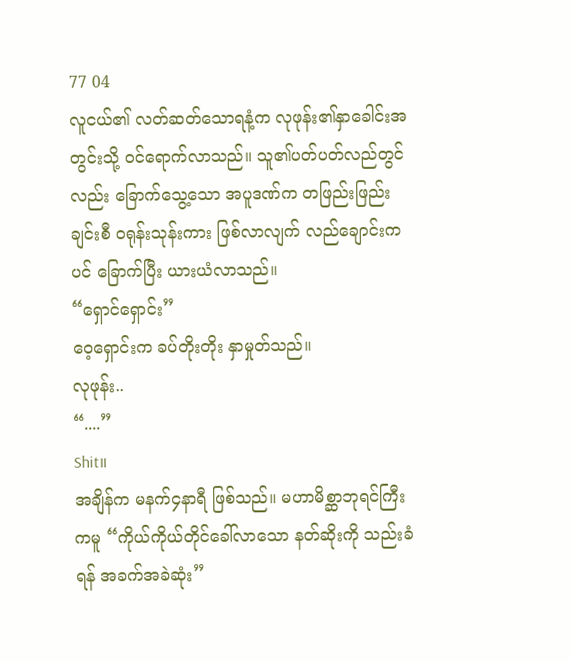77 04
လူငယ်၏ လတ်ဆတ်သောရနံ့က လုဖုန်း၏နှာခေါင်းအတွင်းသို့ ဝင်ရောက်လာသည်။ သူ၏ပတ်ပတ်လည်တွင်လည်း ခြောက်သွေ့သော အပူဒဏ်က တဖြည်းဖြည်းချင်းစီ ဝရုန်းသုန်းကား ဖြစ်လာလျက် လည်ချောင်းကပင် ခြောက်ပြီး ယားယံလာသည်။
“ရှောင်ရှောင်း”
ဝေ့ရှောင်းက ခပ်တိုးတိုး နှာမှုတ်သည်။
လုဖုန်း..
“....”
Shit။
အချိန်က မနက်၄နာရီ ဖြစ်သည်။ မဟာမိစ္ဆာဘုရင်ကြီးကမူ “ကိုယ်ကိုယ်တိုင်ခေါ်လာသော နတ်ဆိုးကို သည်းခံရန် အခက်အခဲဆုံး”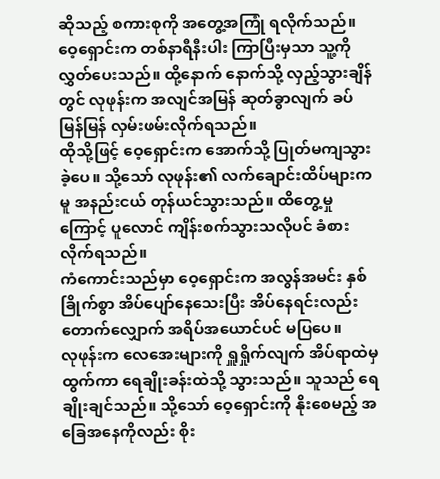ဆိုသည့် စကားစုကို အတွေ့အကြုံ ရလိုက်သည်။
ဝေ့ရှောင်းက တစ်နာရီနီးပါး ကြာပြီးမှသာ သူ့ကိုလွှတ်ပေးသည်။ ထို့နောက် နောက်သို့ လှည့်သွားချိန်တွင် လုဖုန်းက အလျင်အမြန် ဆုတ်ခွာလျက် ခပ်မြန်မြန် လှမ်းဖမ်းလိုက်ရသည်။
ထိုသို့ဖြင့် ဝေ့ရှောင်းက အောက်သို့ ပြုတ်မကျသွားခဲ့ပေ။ သို့သော် လုဖုန်း၏ လက်ချောင်းထိပ်များကမူ အနည်းငယ် တုန်ယင်သွားသည်။ ထိတွေ့မှုကြောင့် ပူလောင် ကျိန်းစက်သွားသလိုပင် ခံစားလိုက်ရသည်။
ကံကောင်းသည်မှာ ဝေ့ရှောင်းက အလွန်အမင်း နှစ်ခြိုက်စွာ အိပ်ပျော်နေသေးပြီး အိပ်နေရင်းလည်း တောက်လျှောက် အရိပ်အယောင်ပင် မပြပေ။
လုဖုန်းက လေအေးများကို ရှူရှိုက်လျက် အိပ်ရာထဲမှ ထွက်ကာ ရေချိုးခန်းထဲသို့ သွားသည်။ သူသည် ရေချိုးချင်သည်။ သို့သော် ဝေ့ရှောင်းကို နိုးစေမည့် အခြေအနေကိုလည်း စိုး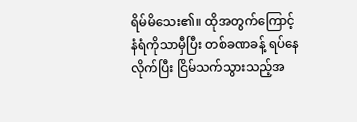ရိမ်မိသေး၏။ ထိုအတွက်ကြောင့် နံရံကိုသာမှီပြီး တစ်ခဏခန့် ရပ်နေလိုက်ပြီး ငြိမ်သက်သွားသည့်အ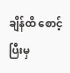ချိန်ထိ စောင့်ပြီးမှ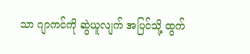သာ ဂျာကင်ကို ဆွဲယူလျက် အပြင်သို့ ထွက်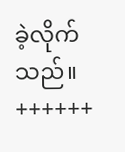ခဲ့လိုက်သည်။
++++++